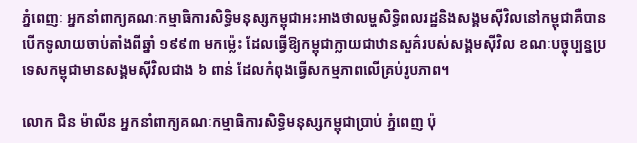ភ្នំពេញៈ អ្នកនាំពាក្យគណៈកម្មាធិការសិទ្ធិមនុស្សកម្ពុជាអះអាងថាលម្ហសិទ្ធិពលរដ្ឋនិងសង្គមស៊ីវិលនៅកម្ពុជាគឺបានបើកទូលាយចាប់តាំងពីឆ្នាំ ១៩៩៣ មកម៉្លេះ ដែលធ្វើឱ្យកម្ពុជាក្លាយជាឋានសួគ៌របស់សង្គមស៊ីវិល ខណៈបច្ចុប្បន្នប្រទេសកម្ពុជាមានសង្គមស៊ីវិលជាង ៦ ពាន់ ដែលកំពុងធ្វើសកម្មភាពលើគ្រប់រូបភាព។

លោក ជិន ម៉ាលីន អ្នកនាំពាក្យគណៈកម្មាធិការសិទ្ធិមនុស្សកម្ពុជាប្រាប់ ភ្នំពេញ ប៉ុ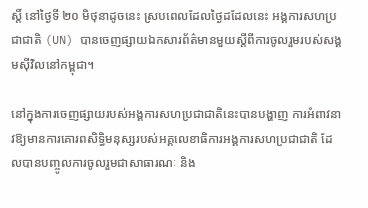ស្តិ៍ នៅថ្ងៃទី ២០ មិថុនាដូចនេះ ស្របពេលដែលថ្ងៃដដែលនេះ អង្គការសហប្រជាជាតិ (UN) បានចេញផ្សាយឯកសារព័ត៌មានមួយស្ដីពីការចូលរួមរបស់សង្គមស៊ីវិលនៅកម្ពុជា។

នៅក្នុងការចេញផ្សាយរបស់អង្គការសហប្រជាជាតិនេះបានបង្ហាញ ការអំពាវនាវឱ្យមានការគោរពសិទ្ធិមនុស្សរបស់អគ្គលេខាធិការអង្គការសហប្រជាជាតិ ដែលបានបញ្ចូលការចូលរួមជាសាធារណៈ និង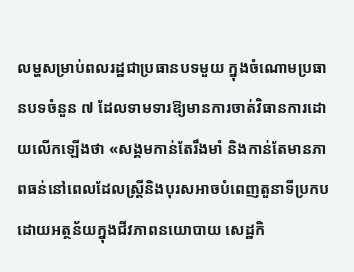លម្ហសម្រាប់ពលរដ្ឋជាប្រធានបទមួយ ក្នុងចំណោមប្រធានបទចំនួន ៧ ដែលទាមទារឱ្យមានការចាត់វិធានការដោយលើកឡើងថា «សង្គមកាន់តែរឹងមាំ និងកាន់តែមានភាពធន់នៅពេលដែលស្រ្តីនិងបុរសអាចបំពេញតួនាទីប្រកបដោយអត្ថន័យក្នុងជីវភាពនយោបាយ សេដ្ឋកិ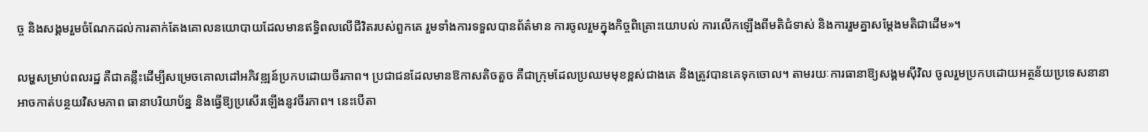ច្ច និងសង្គមរួមចំណែកដល់ការតាក់តែងគោលនយោបាយដែលមានឥទ្ធិពលលើជីវិតរបស់ពួកគេ រួមទាំងការទទួលបានព័ត៌មាន ការចូលរួមក្នុងកិច្ចពិគ្រោះយោបល់ ការលើកឡើងពីមតិជំទាស់ និងការរួមគ្នាសម្ដែងមតិជាដើម»។

លម្ហសម្រាប់ពលរដ្ឋ គឺជាគន្លឹះដើម្បីសម្រេចគោលដៅអភិវឌ្ឍន៍ប្រកបដោយចីរភាព។ ប្រជាជនដែលមានឱកាសតិចតួច គឺជាក្រុមដែលប្រឈមមុខខ្ពស់ជាងគេ និងត្រូវបានគេទុកចោល។ តាមរយៈការធានាឱ្យសង្គមស៊ីវិល ចូលរួមប្រកបដោយអត្ថន័យប្រទេសនានាអាចកាត់បន្ថយវិសមភាព ធានាបរិយាប័ន្ន និងធ្វើឱ្យប្រសើរឡើងនូវចីរភាព។ នេះបើតា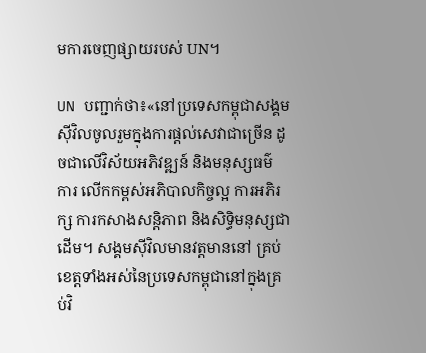មការចេញផ្សាយរបស់ UN។

UN បញ្ជាក់ថា៖«នៅប្រទេសកម្ពុជាសង្គមស៊ីវិលចូលរួមក្នុងការផ្តល់សេវាជាច្រើន ដូចជាលើវិស័យអភិវឌ្ឍន៍ និងមនុស្សធម៌ ការ លើកកម្ពស់អភិបាលកិច្ចល្អ ការអភិរក្ស ការកសាងសន្តិភាព និងសិទ្ធិមនុស្សជាដើម។ សង្គមស៊ីវិលមានវត្តមាននៅ គ្រប់ខេត្តទាំងអស់នៃប្រទេសកម្ពុជានៅក្នុងគ្រប់វិ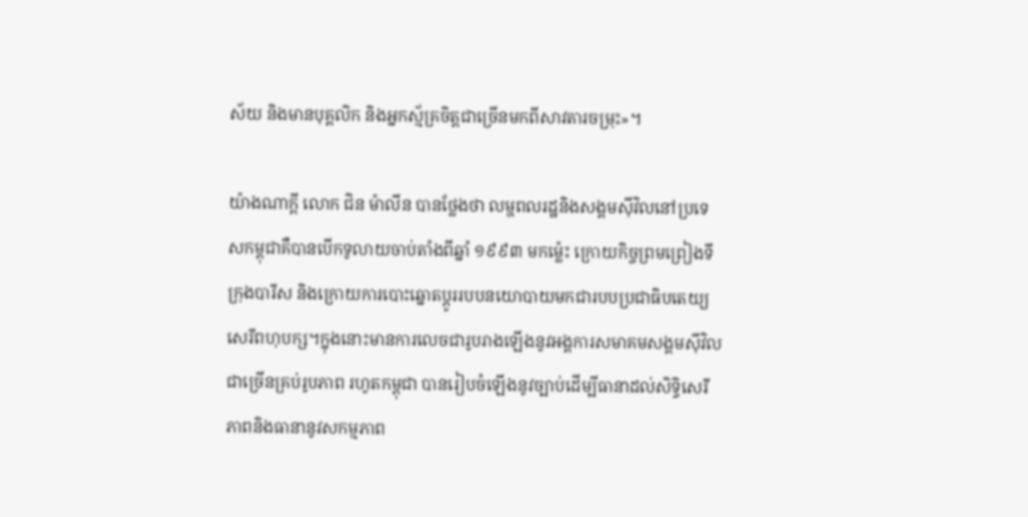ស័យ និងមានបុគ្គលិក និងអ្នកស្ម័គ្រចិត្តជាច្រើនមកពីសាវតារចម្រុះ»។

យ៉ាងណាក្ដី លោក ជិន ម៉ាលីន បានថ្លែងថា លម្ហពលរដ្ឋនិងសង្គមស៊ីវិលនៅប្រទេសកម្ពុជាគឺបានបើកទូលាយចាប់តាំងពីឆ្នាំ ១៩៩៣ មកម៉្លេះ ក្រោយកិច្ចព្រមព្រៀងទីក្រុងបារីស និងក្រោយការបោះឆ្នោតប្ដូររបបនយោបាយមកជារបបប្រជាធិបតេយ្យសេរីពហុបក្ស។ក្នុងនោះមានការលេចជារូបរាងឡើងនូវអង្គការសមាគមសង្គមស៊ីវិលជាច្រើនគ្រប់រូបភាព រហូតកម្ពុជា បានរៀបចំឡើងនូវច្បាប់ដើម្បីធានាដល់សិទ្ធិសេរីភាពនិងធានានូវសកម្មភាព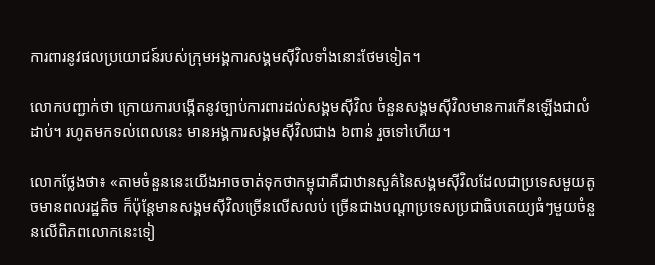ការពារនូវផលប្រយោជន៍របស់ក្រុមអង្គការសង្គមស៊ីវិលទាំងនោះថែមទៀត។

លោកបញ្ជាក់ថា ក្រោយការបង្កើតនូវច្បាប់ការពារដល់សង្គមស៊ីវិល ចំនួនសង្គមស៊ីវិលមានការកើនឡើងជាលំដាប់។ រហូតមកទល់ពេលនេះ មានអង្គការសង្គមស៊ីវិលជាង ៦ពាន់ រួចទៅហើយ។

លោកថ្លែងថា៖ «តាមចំនួននេះយើងអាចចាត់ទុកថាកម្ពុជាគឺជាឋានសួគ៌នៃសង្គមស៊ីវិលដែលជាប្រទេសមួយតូចមានពលរដ្ឋតិច ក៏ប៉ុន្ដែមានសង្គមស៊ីវិលច្រើនលើសលប់ ច្រើនជាងបណ្ដាប្រទេសប្រជាធិបតេយ្យធំៗមួយចំនួនលើពិភពលោកនេះទៀ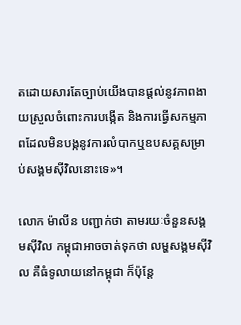តដោយសារតែច្បាប់យើងបានផ្ដល់នូវភាពងាយស្រួលចំពោះការបង្កើត និងការធ្វើសកម្មភាពដែលមិនបង្កនូវការលំបាកឬឧបសគ្គសម្រាប់សង្គមស៊ីវិលនោះទេ»។

លោក ម៉ាលីន បញ្ជាក់ថា តាមរយៈចំនួនសង្គមស៊ីវិល កម្ពុជាអាចចាត់ទុកថា លម្ហសង្គមស៊ីវិល គឺធំទូលាយនៅកម្ពុជា ក៏ប៉ុន្តែ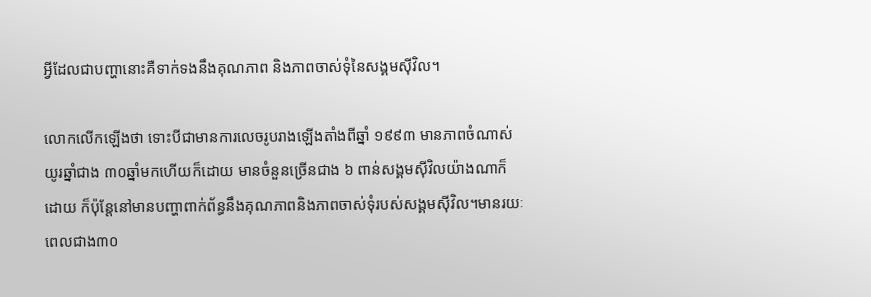អ្វីដែលជាបញ្ហានោះគឺទាក់ទងនឹងគុណភាព និងភាពចាស់ទុំនៃសង្គមស៊ីវិល។

លោកលើកឡើងថា ទោះបីជាមានការលេចរូបរាងឡើងតាំងពីឆ្នាំ ១៩៩៣ មានភាពចំណាស់យូរឆ្នាំជាង ៣០ឆ្នាំមកហើយក៏ដោយ មានចំនួនច្រើនជាង ៦ ពាន់សង្គមស៊ីវិលយ៉ាងណាក៏ដោយ ក៏ប៉ុន្ដែនៅមានបញ្ហាពាក់ព័ន្ធនឹងគុណភាពនិងភាពចាស់ទុំរបស់សង្គមស៊ីវិល។មានរយៈពេលជាង៣០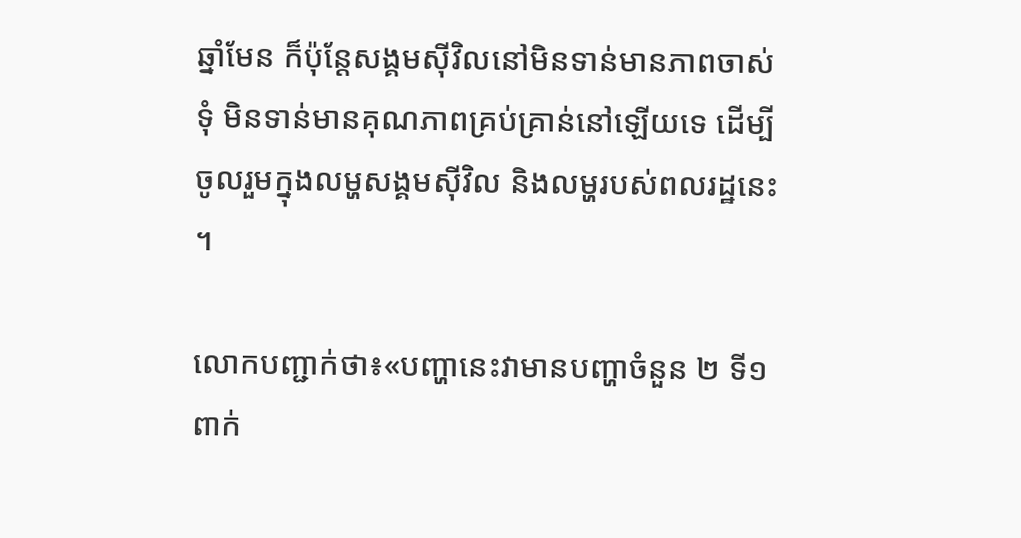ឆ្នាំមែន ក៏ប៉ុន្ដែសង្គមស៊ីវិលនៅមិនទាន់មានភាពចាស់ទុំ មិនទាន់មានគុណភាពគ្រប់គ្រាន់នៅឡើយទេ ដើម្បីចូលរួមក្នុងលម្ហសង្គមស៊ីវិល និងលម្ហរបស់ពលរដ្ឋនេះ។

លោកបញ្ជាក់ថា៖«បញ្ហានេះវាមានបញ្ហាចំនួន ២ ទី១ ពាក់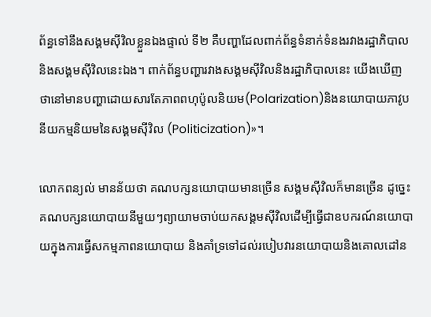ព័ន្ធទៅនឹងសង្គមស៊ីវិលខ្លួនឯងផ្ទាល់ ទី២ គឺបញ្ហាដែលពាក់ព័ន្ធទំនាក់ទំនងរវាងរដ្ឋាភិបាលនិងសង្គមស៊ីវិលនេះឯង។ ពាក់ព័ន្ធបញ្ហារវាងសង្គមស៊ីវិលនិងរដ្ឋាភិបាលនេះ យើងឃើញថានៅមានបញ្ហាដោយសារតែភាពពហុប៉ូលនិយម(Polarization)និងនយោបាយភាវូបនីយកម្មនិយមនៃសង្គមស៊ីវិល (Politicization)»។

លោកពន្យល់ មានន័យថា គណបក្សនយោបាយមានច្រើន សង្គមស៊ីវិលក៏មានច្រើន ដូច្នេះគណបក្សនយោបាយនីមួយៗព្យាយាមចាប់យកសង្គមស៊ីវិលដើម្បីធ្វើជាឧបករណ៍នយោបាយក្នុងការធ្វើសកម្មភាពនយោបាយ និងគាំទ្រទៅដល់របៀបវារនយោបាយនិងគោលដៅន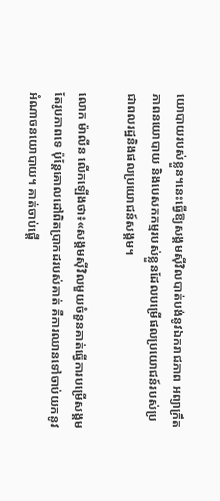យោបាយរបស់ខ្លួន។នេះធ្វើឱ្យសង្គមស៊ីវិលបាត់បង់នូវឯករាជភាព អព្យាក្រឹតភាពនយោបាយ និងបេសកកម្មរបស់ខ្លួនដែលបម្រើផលប្រយោជន៍របស់ប្រជាពលរដ្ឋនិងផលប្រយោជន៍សង្គម។

លោក ម៉ាលីន លើកឡើងថា៖«សង្គមស៊ីវិលមួយចំនួនគាត់ធ្វើការបម្រើសង្គមតែរូបភាពទេ ប៉ុន្ដែគោលដៅពិតប្រាកដរបស់គាត់ គឺការឈានទៅចាប់យកនូវអំណាចនយោបាយ។ គាត់ចាប់ផ្ដើ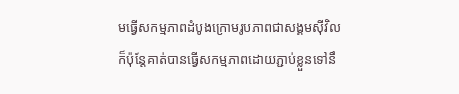មធ្វើសកម្មភាពដំបូងក្រោមរូបភាពជាសង្គមស៊ីវិល ក៏ប៉ុន្ដែគាត់បានធ្វើសកម្មភាពដោយភ្ជាប់ខ្លួនទៅនឹ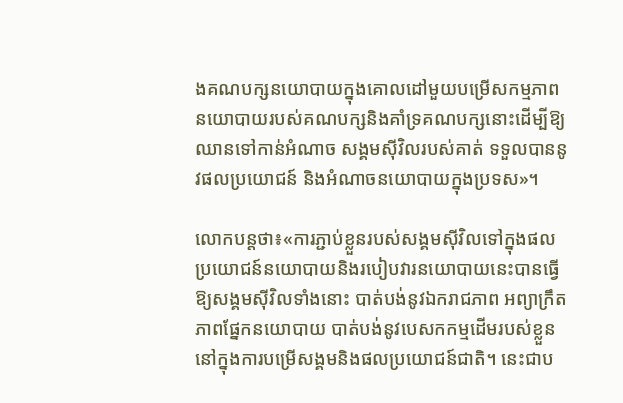ងគណបក្សនយោបាយក្នុងគោលដៅមួយបម្រើសកម្មភាពនយោបាយរបស់គណបក្សនិងគាំទ្រគណបក្សនោះដើម្បីឱ្យឈានទៅកាន់អំណាច សង្គមស៊ីវិលរបស់គាត់ ទទួលបាននូវផលប្រយោជន៍ និងអំណាចនយោបាយក្នុងប្រទស»។

លោកបន្តថា៖«ការភ្ជាប់ខ្លួនរបស់សង្គមស៊ីវិលទៅក្នុងផលប្រយោជន៍នយោបាយនិងរបៀបវារនយោបាយនេះបានធ្វើឱ្យសង្គមស៊ីវិលទាំងនោះ បាត់បង់នូវឯករាជភាព អព្យាក្រឹតភាពផ្នែកនយោបាយ បាត់បង់នូវបេសកកម្មដើមរបស់ខ្លួននៅក្នុងការបម្រើសង្គមនិងផលប្រយោជន៍ជាតិ។ នេះជាប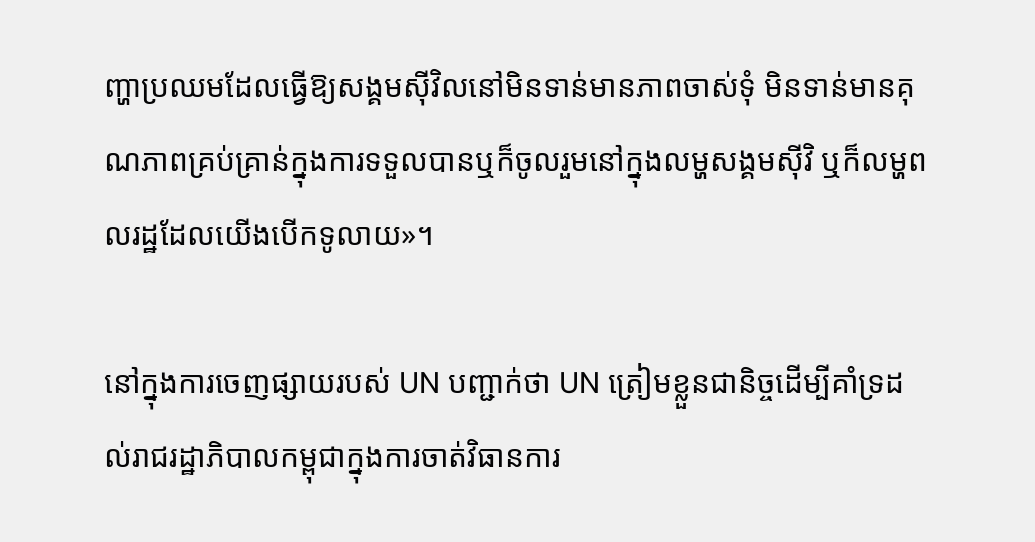ញ្ហាប្រឈមដែលធ្វើឱ្យសង្គមស៊ីវិលនៅមិនទាន់មានភាពចាស់ទុំ មិនទាន់មានគុណភាពគ្រប់គ្រាន់ក្នុងការទទួលបានឬក៏ចូលរួមនៅក្នុងលម្ហសង្គមស៊ីវិ ឬក៏លម្ហពលរដ្ឋដែលយើងបើកទូលាយ»។

នៅក្នុងការចេញផ្សាយរបស់ UN បញ្ជាក់ថា UN ត្រៀមខ្លួនជានិច្ចដើម្បីគាំទ្រដល់រាជរដ្ឋាភិបាលកម្ពុជាក្នុងការចាត់វិធានការ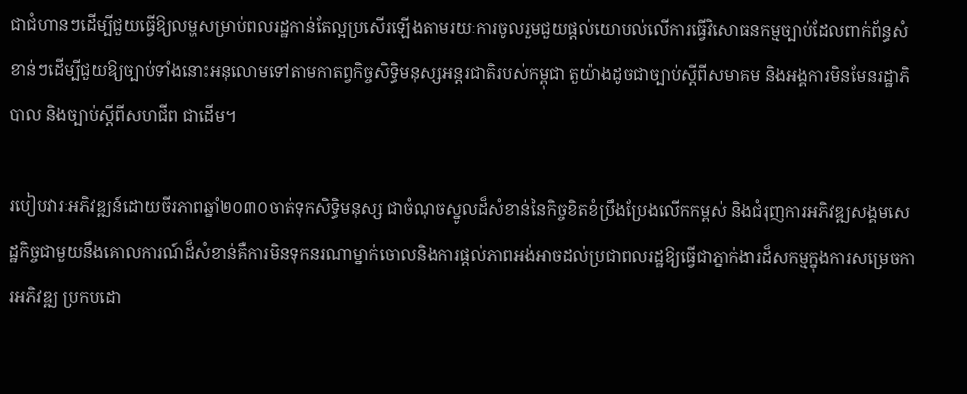ជាជំហានៗដើម្បីជួយធ្វើឱ្យលម្ហសម្រាប់ពលរដ្ឋកាន់តែល្អប្រសើរឡើងតាមរយៈការចូលរួមជួយផ្តល់យោបល់លើការធ្វើវិសោធនកម្មច្បាប់ដែលពាក់ព័ន្ធសំខាន់ៗដើម្បីជួយឱ្យច្បាប់ទាំងនោះអនុលោមទៅតាមកាតព្វកិច្ចសិទ្ធិមនុស្សអន្តរជាតិរបស់កម្ពុជា តួយ៉ាងដូចជាច្បាប់ស្តីពីសមាគម និងអង្គការមិនមែនរដ្ឋាភិបាល និងច្បាប់ស្តីពីសហជីព ជាដើម។

របៀបវារៈអភិវឌ្ឍន៍ដោយចីរភាពឆ្នាំ២០៣០ចាត់ទុកសិទ្ធិមនុស្ស ជាចំណុចស្នូលដ៏សំខាន់នៃកិច្ចខិតខំប្រឹងប្រែងលើកកម្ពស់ និងជំរុញការអភិវឌ្ឍសង្គមសេដ្ឋកិច្ចជាមួយនឹងគោលការណ៍ដ៏សំខាន់គឺការមិនទុកនរណាម្នាក់ចោលនិងការផ្ដល់ភាពអង់អាចដល់ប្រជាពលរដ្ឋឱ្យធ្វើជាភ្នាក់ងារដ៏សកម្មក្នុងការសម្រេចការអភិវឌ្ឍ ប្រកបដោ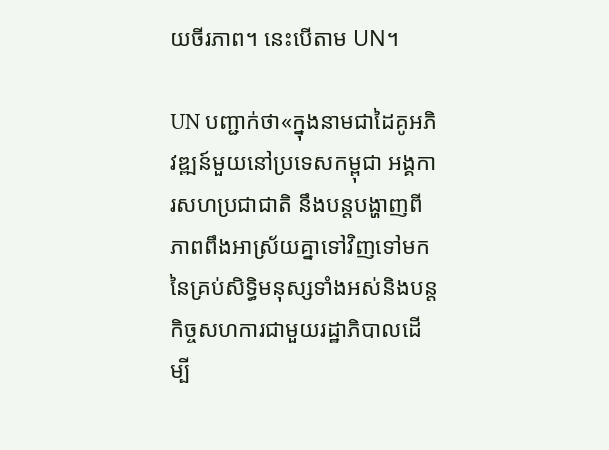យចីរភាព។ នេះបើតាម UN។

UN បញ្ជាក់ថា«ក្នុងនាមជាដៃគូអភិវឌ្ឍន៍មួយនៅប្រទេសកម្ពុជា អង្គការសហប្រជាជាតិ នឹងបន្តបង្ហាញពីភាពពឹងអាស្រ័យគ្នាទៅវិញទៅមកនៃគ្រប់សិទ្ធិមនុស្សទាំងអស់និងបន្តកិច្ចសហការជាមួយរដ្ឋាភិបាលដើម្បី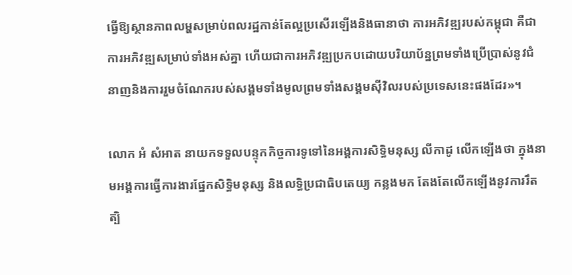ធ្វើឱ្យស្ថានភាពលម្ហសម្រាប់ពលរដ្ឋកាន់តែល្អប្រសើរឡើងនិងធានាថា ការអភិវឌ្ឍរបស់កម្ពុជា គឺជាការអភិវឌ្ឍសម្រាប់ទាំងអស់គ្នា ហើយជាការអភិវឌ្ឍប្រកបដោយបរិយាប័ន្នព្រមទាំងប្រើប្រាស់នូវជំនាញនិងការរួមចំណែករបស់សង្គមទាំងមូលព្រមទាំងសង្គមស៊ីវិលរបស់ប្រទេសនេះផងដែរ»។

លោក អំ សំអាត នាយកទទួលបន្ទុកកិច្ចការទូទៅនៃអង្គការសិទ្ធិមនុស្ស លីកាដូ លើកឡើងថា ក្នុងនាមអង្គការធ្វើការងារផ្នែកសិទ្ធិមនុស្ស និងលទ្ធិប្រជាធិបតេយ្យ កន្លងមក តែងតែលើកឡើងនូវការរឹតត្បិ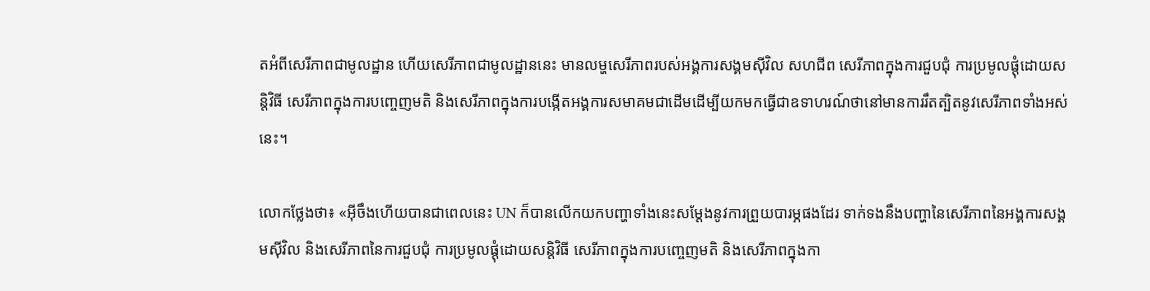តអំពីសេរីភាពជាមូលដ្ឋាន ហើយសេរីភាពជាមូលដ្ឋាននេះ មានលម្ហសេរីភាពរបស់អង្គការសង្គមស៊ីវិល សហជីព សេរីភាពក្នុងការជួបជុំ ការប្រមូលផ្ដុំដោយសន្តិវិធី សេរីភាពក្នុងការបញ្ចេញមតិ និងសេរីភាពក្នុងការបង្កើតអង្គការសមាគមជាដើមដើម្បីយកមកធ្វើជាឧទាហរណ៍ថានៅមានការរឹតត្បិតនូវសេរីភាពទាំងអស់នេះ។

លោកថ្លែងថា៖ «អ៊ីចឹងហើយបានជាពេលនេះ UN ក៏បានលើកយកបញ្ហាទាំងនេះសម្ដែងនូវការព្រួយបារម្ភផងដែរ ទាក់ទងនឹងបញ្ហានៃសេរីភាពនៃអង្គការសង្គមស៊ីវិល និងសេរីភាពនៃការជួបជុំ ការប្រមូលផ្ដុំដោយសន្តិវិធី សេរីភាពក្នុងការបញ្ចេញមតិ និងសេរីភាពក្នុងកា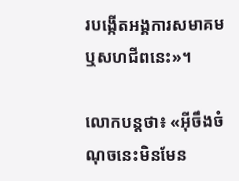របង្កើតអង្គការសមាគម ឬសហជីពនេះ»។

លោកបន្តថា៖ «អ៊ីចឹងចំណុចនេះមិនមែន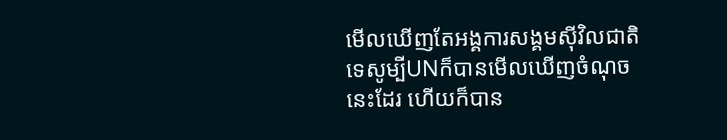មើលឃើញតែអង្គការសង្គមស៊ីវិលជាតិទេសូម្បីUNក៏បានមើលឃើញចំណុចនេះដែរ ហើយក៏បាន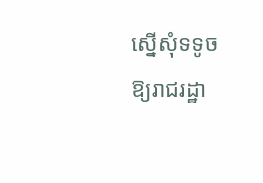ស្នើសុំទទូចឱ្យរាជរដ្ឋា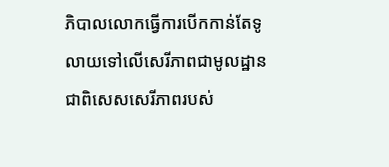ភិបាលលោកធ្វើការបើកកាន់តែទូលាយទៅលើសេរីភាពជាមូលដ្ឋាន ជាពិសេសសេរីភាពរបស់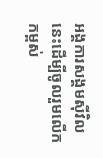អង្គការសង្គមស៊ីវិលនេះដើម្បីចូលរួមលើកកម្ពស់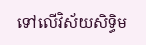ទៅលើវិស័យសិទ្ធិម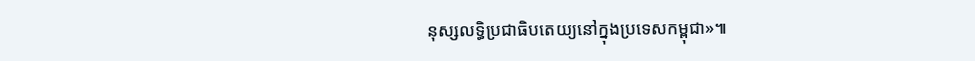នុស្សលទ្ធិប្រជាធិបតេយ្យនៅក្នុងប្រទេសកម្ពុជា»៕